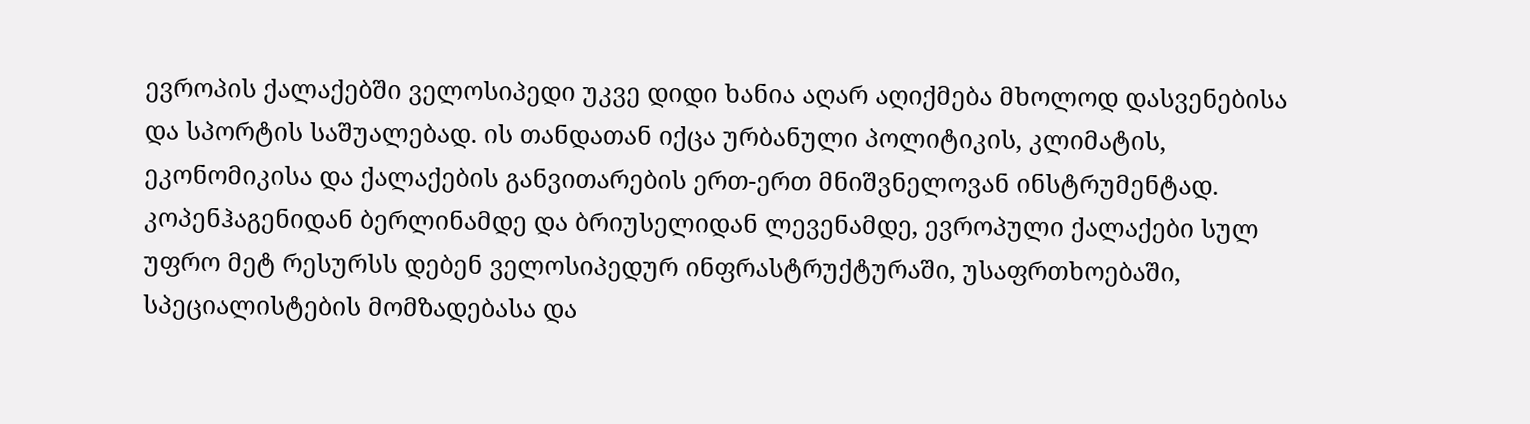ევროპის ქალაქებში ველოსიპედი უკვე დიდი ხანია აღარ აღიქმება მხოლოდ დასვენებისა და სპორტის საშუალებად. ის თანდათან იქცა ურბანული პოლიტიკის, კლიმატის, ეკონომიკისა და ქალაქების განვითარების ერთ-ერთ მნიშვნელოვან ინსტრუმენტად. კოპენჰაგენიდან ბერლინამდე და ბრიუსელიდან ლევენამდე, ევროპული ქალაქები სულ უფრო მეტ რესურსს დებენ ველოსიპედურ ინფრასტრუქტურაში, უსაფრთხოებაში, სპეციალისტების მომზადებასა და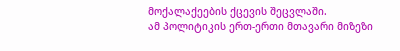მოქალაქეების ქცევის შეცვლაში.
ამ პოლიტიკის ერთ-ერთი მთავარი მიზეზი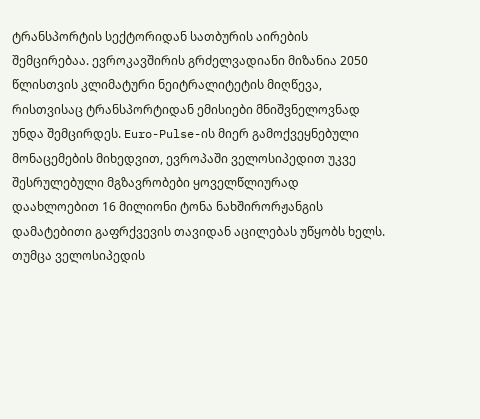ტრანსპორტის სექტორიდან სათბურის აირების შემცირებაა. ევროკავშირის გრძელვადიანი მიზანია 2050 წლისთვის კლიმატური ნეიტრალიტეტის მიღწევა, რისთვისაც ტრანსპორტიდან ემისიები მნიშვნელოვნად უნდა შემცირდეს. Euro-Pulse-ის მიერ გამოქვეყნებული მონაცემების მიხედვით, ევროპაში ველოსიპედით უკვე შესრულებული მგზავრობები ყოველწლიურად დაახლოებით 16 მილიონი ტონა ნახშირორჟანგის დამატებითი გაფრქვევის თავიდან აცილებას უწყობს ხელს.
თუმცა ველოსიპედის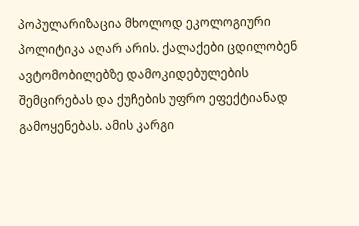პოპულარიზაცია მხოლოდ ეკოლოგიური პოლიტიკა აღარ არის. ქალაქები ცდილობენ ავტომობილებზე დამოკიდებულების შემცირებას და ქუჩების უფრო ეფექტიანად გამოყენებას. ამის კარგი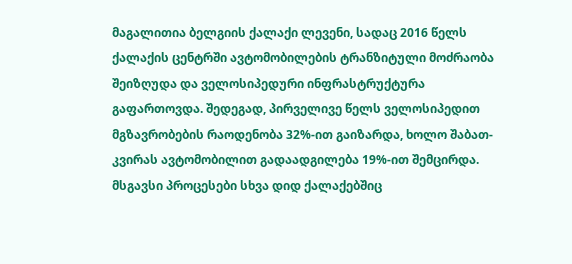მაგალითია ბელგიის ქალაქი ლევენი, სადაც 2016 წელს ქალაქის ცენტრში ავტომობილების ტრანზიტული მოძრაობა შეიზღუდა და ველოსიპედური ინფრასტრუქტურა გაფართოვდა. შედეგად, პირველივე წელს ველოსიპედით მგზავრობების რაოდენობა 32%-ით გაიზარდა, ხოლო შაბათ-კვირას ავტომობილით გადაადგილება 19%-ით შემცირდა.
მსგავსი პროცესები სხვა დიდ ქალაქებშიც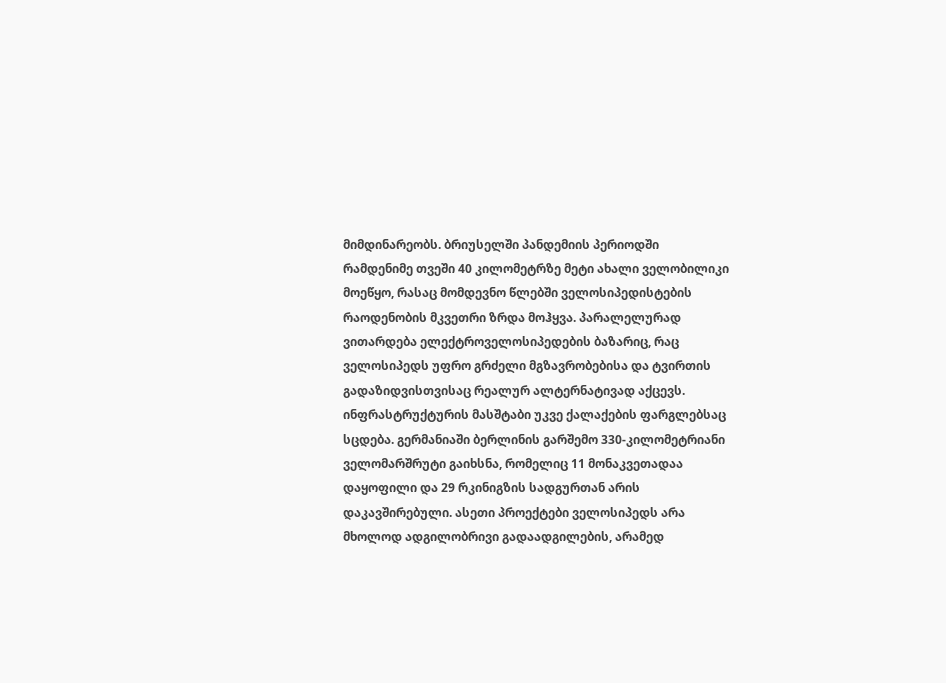მიმდინარეობს. ბრიუსელში პანდემიის პერიოდში რამდენიმე თვეში 40 კილომეტრზე მეტი ახალი ველობილიკი მოეწყო, რასაც მომდევნო წლებში ველოსიპედისტების რაოდენობის მკვეთრი ზრდა მოჰყვა. პარალელურად ვითარდება ელექტროველოსიპედების ბაზარიც, რაც ველოსიპედს უფრო გრძელი მგზავრობებისა და ტვირთის გადაზიდვისთვისაც რეალურ ალტერნატივად აქცევს.
ინფრასტრუქტურის მასშტაბი უკვე ქალაქების ფარგლებსაც სცდება. გერმანიაში ბერლინის გარშემო 330-კილომეტრიანი ველომარშრუტი გაიხსნა, რომელიც 11 მონაკვეთადაა დაყოფილი და 29 რკინიგზის სადგურთან არის დაკავშირებული. ასეთი პროექტები ველოსიპედს არა მხოლოდ ადგილობრივი გადაადგილების, არამედ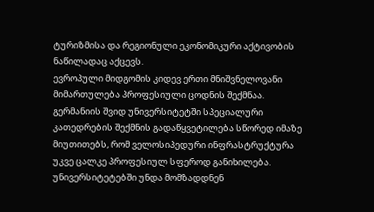ტურიზმისა და რეგიონული ეკონომიკური აქტივობის ნაწილადაც აქცევს.
ევროპული მიდგომის კიდევ ერთი მნიშვნელოვანი მიმართულება პროფესიული ცოდნის შექმნაა. გერმანიის შვიდ უნივერსიტეტში სპეციალური კათედრების შექმნის გადაწყვეტილება სწორედ იმაზე მიუთითებს, რომ ველოსიპედური ინფრასტრუქტურა უკვე ცალკე პროფესიულ სფეროდ განიხილება. უნივერსიტეტებში უნდა მომზადდნენ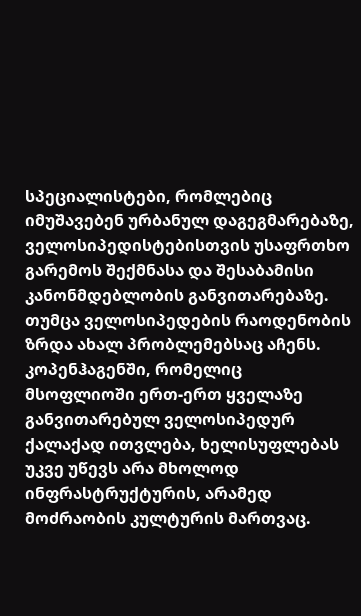სპეციალისტები, რომლებიც იმუშავებენ ურბანულ დაგეგმარებაზე, ველოსიპედისტებისთვის უსაფრთხო გარემოს შექმნასა და შესაბამისი კანონმდებლობის განვითარებაზე.
თუმცა ველოსიპედების რაოდენობის ზრდა ახალ პრობლემებსაც აჩენს. კოპენჰაგენში, რომელიც მსოფლიოში ერთ-ერთ ყველაზე განვითარებულ ველოსიპედურ ქალაქად ითვლება, ხელისუფლებას უკვე უწევს არა მხოლოდ ინფრასტრუქტურის, არამედ მოძრაობის კულტურის მართვაც.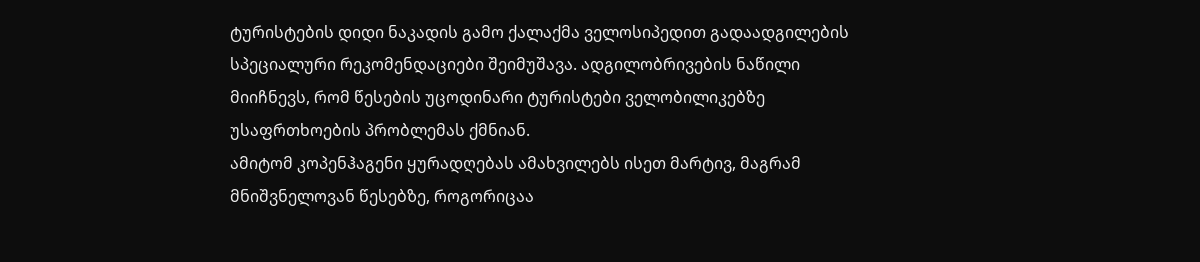ტურისტების დიდი ნაკადის გამო ქალაქმა ველოსიპედით გადაადგილების სპეციალური რეკომენდაციები შეიმუშავა. ადგილობრივების ნაწილი მიიჩნევს, რომ წესების უცოდინარი ტურისტები ველობილიკებზე უსაფრთხოების პრობლემას ქმნიან.
ამიტომ კოპენჰაგენი ყურადღებას ამახვილებს ისეთ მარტივ, მაგრამ მნიშვნელოვან წესებზე, როგორიცაა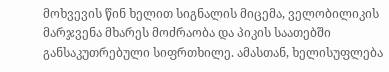მოხვევის წინ ხელით სიგნალის მიცემა, ველობილიკის მარჯვენა მხარეს მოძრაობა და პიკის საათებში განსაკუთრებული სიფრთხილე. ამასთან, ხელისუფლება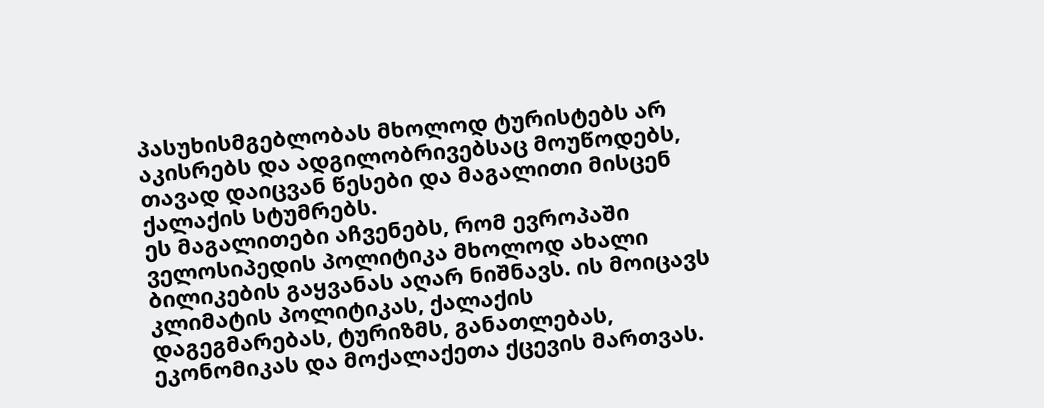პასუხისმგებლობას მხოლოდ ტურისტებს არ აკისრებს და ადგილობრივებსაც მოუწოდებს, თავად დაიცვან წესები და მაგალითი მისცენ ქალაქის სტუმრებს.
ეს მაგალითები აჩვენებს, რომ ევროპაში ველოსიპედის პოლიტიკა მხოლოდ ახალი ბილიკების გაყვანას აღარ ნიშნავს. ის მოიცავს კლიმატის პოლიტიკას, ქალაქის დაგეგმარებას, ტურიზმს, განათლებას, ეკონომიკას და მოქალაქეთა ქცევის მართვას.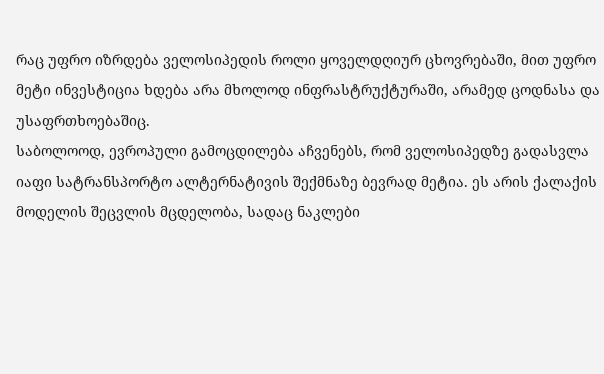რაც უფრო იზრდება ველოსიპედის როლი ყოველდღიურ ცხოვრებაში, მით უფრო მეტი ინვესტიცია ხდება არა მხოლოდ ინფრასტრუქტურაში, არამედ ცოდნასა და უსაფრთხოებაშიც.
საბოლოოდ, ევროპული გამოცდილება აჩვენებს, რომ ველოსიპედზე გადასვლა იაფი სატრანსპორტო ალტერნატივის შექმნაზე ბევრად მეტია. ეს არის ქალაქის მოდელის შეცვლის მცდელობა, სადაც ნაკლები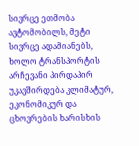სივრცე ეთმობა ავტომობილს, მეტი სივრცე ადამიანებს, ხოლო ტრანსპორტის არჩევანი პირდაპირ უკავშირდება კლიმატურ, ეკონომიკურ და ცხოვრების ხარისხის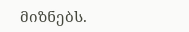მიზნებს.